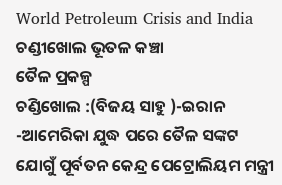World Petroleum Crisis and India ଚଣ୍ଡୀଖୋଲ ଭୂତଳ କଞ୍ଚା
ତୈଳ ପ୍ରକଳ୍ପ
ଚଣ୍ଡିଖୋଲ :(ବିଜୟ ସାହୁ )-ଇରାନ -ଆମେରିକା ଯୁଦ୍ଧ ପରେ ତୈଳ ସଙ୍କଟ ଯୋଗୁଁ ପୂର୍ବତନ କେନ୍ଦ୍ର ପେଟ୍ରୋଲିୟମ ମନ୍ତ୍ରୀ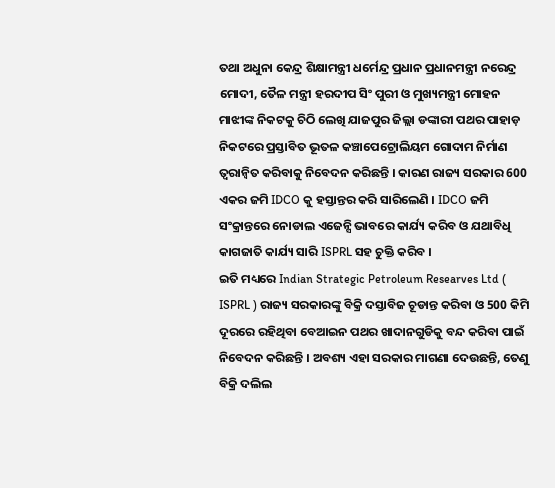ତଥା ଅଧୁନା କେନ୍ଦ୍ର ଶିକ୍ଷାମନ୍ତ୍ରୀ ଧର୍ମେନ୍ଦ୍ର ପ୍ରଧାନ ପ୍ରଧାନମନ୍ତ୍ରୀ ନରେନ୍ଦ୍ର ମୋଦୀ, ତୈଳ ମନ୍ତ୍ରୀ ହରଦୀପ ସିଂ ପୁରୀ ଓ ମୁଖ୍ୟମନ୍ତ୍ରୀ ମୋହନ ମାଝୀଙ୍କ ନିକଟକୁ ଚିଠି ଲେଖି ଯାଜପୁର ଜିଲ୍ଲା ଡଙ୍କାରୀ ପଥର ପାହାଡ଼ ନିକଟରେ ପ୍ରସ୍ତାବିତ ଭୂତଳ କଞ୍ଚାପେଟ୍ରୋଲିୟମ ଗୋଦାମ ନିର୍ମାଣ ତ୍ବରାନ୍ବିତ କରିବାକୁ ନିବେଦନ କରିଛନ୍ତି । କାରଣ ରାଜ୍ୟ ସରକାର 600 ଏକର ଜମି IDCO କୁ ହସ୍ତାନ୍ତର କରି ସାରିଲେଣି । IDCO ଜମି ସଂକ୍ରାନ୍ତରେ ନୋଡାଲ ଏଜେନ୍ସି ଭାବରେ କାର୍ଯ୍ୟ କରିବ ଓ ଯଥାବିଧି କାଗଜାତି କାର୍ଯ୍ୟ ସାରି ISPRL ସହ ଚୁକ୍ତି କରିବ ।
ଇତି ମଧ୍ୟରେ Indian Strategic Petroleum Researves Ltd ( ISPRL ) ରାଜ୍ୟ ସରକାରଙ୍କୁ ବିକ୍ରି ଦସ୍ତାବିଜ ଚୂଡାନ୍ତ କରିବା ଓ 500 କିମି ଦୂରରେ ରହିଥିବା ବେଆଇନ ପଥର ଖାଦାନଗୁଡିକୁ ବନ୍ଦ କରିବା ପାଇଁ ନିବେଦନ କରିଛନ୍ତି । ଅବଶ୍ୟ ଏହା ସରକାର ମାଗଣା ଦେଉଛନ୍ତି, ତେଣୁ ବିକ୍ରି ଦଲିଲ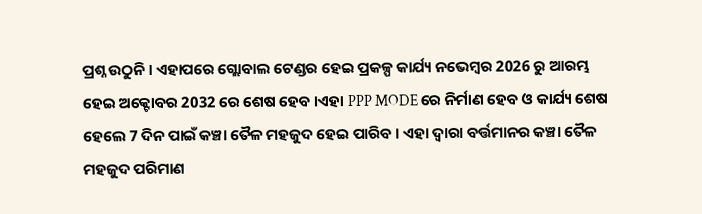ପ୍ରଶ୍ନ ଉଠୁନି । ଏହାପରେ ଗ୍ଲୋବାଲ ଟେଣ୍ଡର ହେଇ ପ୍ରକଳ୍ପ କାର୍ଯ୍ୟ ନଭେମ୍ବର 2026 ରୁ ଆରମ୍ଭ ହେଇ ଅକ୍ଟୋବର 2032 ରେ ଶେଷ ହେବ ।ଏହା PPP MODE ରେ ନିର୍ମାଣ ହେବ ଓ କାର୍ଯ୍ୟ ଶେଷ ହେଲେ 7 ଦିନ ପାଇଁ କଞ୍ଚା ତୈଳ ମହଜୁଦ ହେଇ ପାରିବ । ଏହା ଦ୍ଵାରା ବର୍ତ୍ତମାନର କଞ୍ଚା ତୈଳ ମହଜୁଦ ପରିମାଣ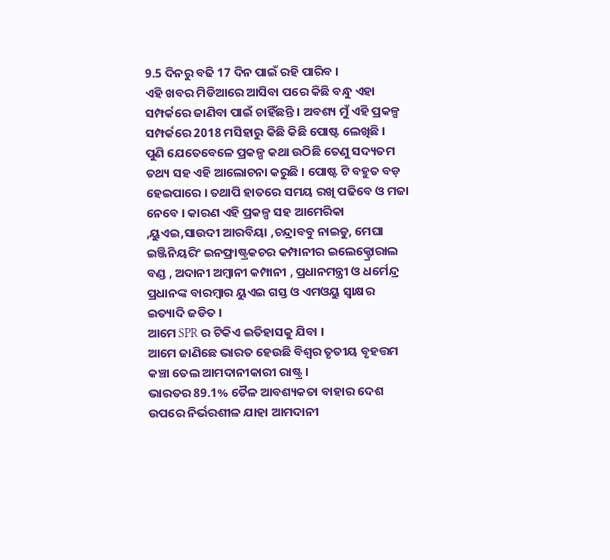9.5 ଦିନରୁ ବଢି 17 ଦିନ ପାଇଁ ରହି ପାରିବ ।
ଏହି ଖବର ମିଡିଆରେ ଆସିବା ପରେ କିଛି ବନ୍ଧୁ ଏହା ସମ୍ପର୍କରେ ଜାଣିବା ପାଇଁ ଚାହିଁଛନ୍ତି । ଅବଶ୍ୟ ମୁଁ ଏହି ପ୍ରକଳ୍ପ ସମ୍ପର୍କରେ 2018 ମସିହାରୁ କିଛି କିଛି ପୋଷ୍ଟ ଲେଖିଛି ।
ପୁଣି ଯେତେବେଳେ ପ୍ରକଳ୍ପ କଥା ଉଠିଛି ତେଣୁ ସଦ୍ୟତମ ତଥ୍ୟ ସହ ଏହି ଆଲୋଚନା କରୁଛି । ପୋଷ୍ଟ ଟି ବହୁତ ବଡ଼ ହେଇପାରେ । ତଥାପି ହାତରେ ସମୟ ରଖି ପଢିବେ ଓ ମଜା ନେବେ । କାରଣ ଏହି ପ୍ରକଳ୍ପ ସହ ଆମେରିକା ,ୟୁଏଇ,ସାଉଦୀ ଆରବିୟା ,ଚନ୍ଦ୍ରାବବୁ ନାଇଡୁ, ମେଘା ଇଞ୍ଜିନିୟରିଂ ଇନଫ୍ରାଷ୍ଟ୍ରକଚର କମ୍ପାନୀର ଇଲେକ୍ଟ୍ରୋରାଲ ବଣ୍ଡ , ଅଦାନୀ ଅମ୍ବାନୀ କମ୍ପାନୀ , ପ୍ରଧାନମନ୍ତ୍ରୀ ଓ ଧର୍ମେନ୍ଦ୍ର ପ୍ରଧାନଙ୍କ ବାରମ୍ବାର ୟୁଏଇ ଗସ୍ତ ଓ ଏମଓୟୁ ସ୍ବାକ୍ଷର ଇତ୍ୟାଦି ଜଡିତ ।
ଆମେ SPR ର ଟିକିଏ ଇତିହାସକୁ ଯିବା ।
ଆମେ ଜାଣିଛେ ଭାରତ ହେଉଛି ବିଶ୍ୱର ତୃତୀୟ ବୃହତ୍ତମ କଞ୍ଚା ତେଲ ଆମଦାନୀକାରୀ ରାଷ୍ଟ୍ର ।
ଭାରତର 89.1% ତୈଳ ଆବଶ୍ୟକତା ବାହାର ଦେଶ ଉପରେ ନିର୍ଭରଶୀଳ ଯାହା ଆମଦାନୀ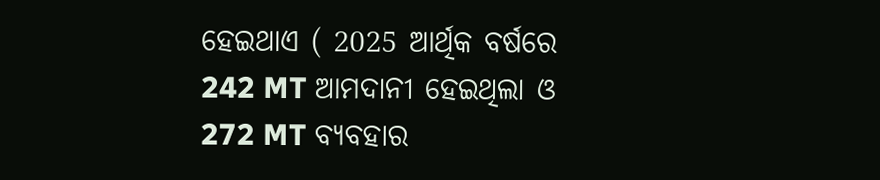ହେଇଥାଏ ( 2025 ଆର୍ଥିକ ବର୍ଷରେ 242 MT ଆମଦାନୀ ହେଇଥିଲା ଓ 272 MT ବ୍ୟବହାର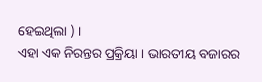ହେଇଥିଲା ) ।
ଏହା ଏକ ନିରନ୍ତର ପ୍ରକ୍ରିୟା । ଭାରତୀୟ ବଜାରର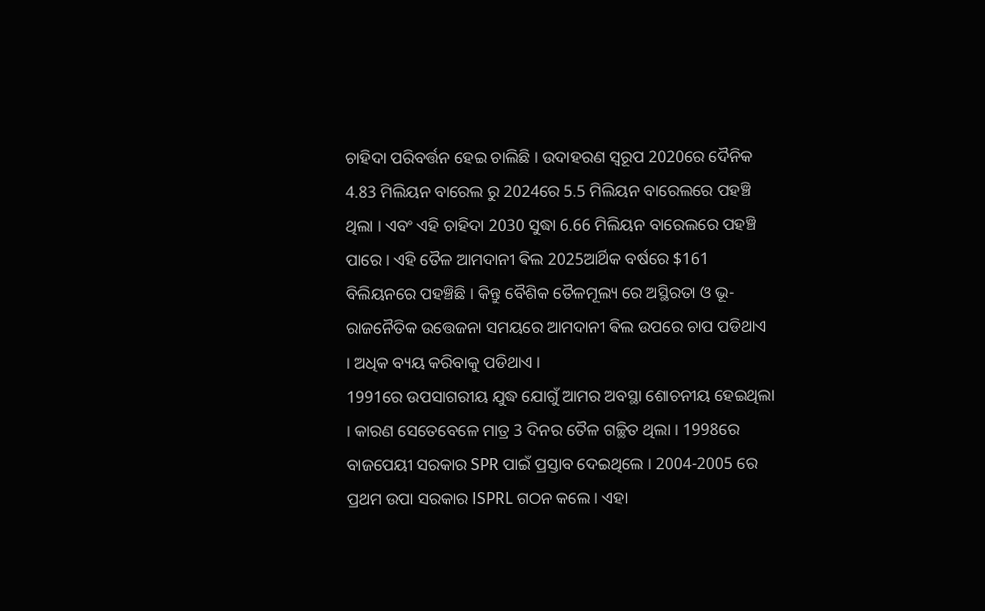ଚାହିଦା ପରିବର୍ତ୍ତନ ହେଇ ଚାଲିଛି । ଉଦାହରଣ ସ୍ୱରୂପ 2020ରେ ଦୈନିକ 4.83 ମିଲିୟନ ବାରେଲ ରୁ 2024ରେ 5.5 ମିଲିୟନ ବାରେଲରେ ପହଞ୍ଚି ଥିଲା । ଏବଂ ଏହି ଚାହିଦା 2030 ସୁଦ୍ଧା 6.66 ମିଲିୟନ ବାରେଲରେ ପହଞ୍ଚି ପାରେ । ଏହି ତୈଳ ଆମଦାନୀ ଵିଲ 2025ଆର୍ଥିକ ବର୍ଷରେ $161 ବିଲିୟନରେ ପହଞ୍ଚିଛି । କିନ୍ତୁ ବୈଶିକ ତୈଳମୂଲ୍ୟ ରେ ଅସ୍ଥିରତା ଓ ଭୂ-ରାଜନୈତିକ ଉତ୍ତେଜନା ସମୟରେ ଆମଦାନୀ ଵିଲ ଉପରେ ଚାପ ପଡିଥାଏ । ଅଧିକ ବ୍ୟୟ କରିବାକୁ ପଡିଥାଏ ।
1991ରେ ଉପସାଗରୀୟ ଯୁଦ୍ଧ ଯୋଗୁଁ ଆମର ଅବସ୍ଥା ଶୋଚନୀୟ ହେଇଥିଲା । କାରଣ ସେତେବେଳେ ମାତ୍ର 3 ଦିନର ତୈଳ ଗଚ୍ଛିତ ଥିଲା । 1998ରେ ବାଜପେୟୀ ସରକାର SPR ପାଇଁ ପ୍ରସ୍ତାବ ଦେଇଥିଲେ । 2004-2005 ରେ ପ୍ରଥମ ଉପା ସରକାର ISPRL ଗଠନ କଲେ । ଏହା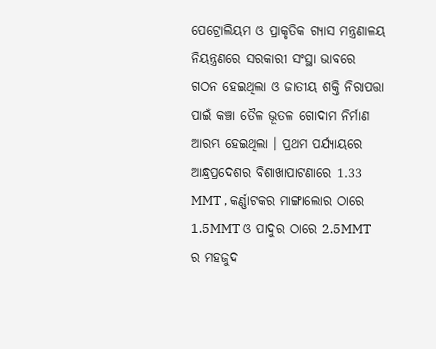ପେଟ୍ରୋଲିୟମ ଓ ପ୍ରାକୃତିକ ଗ୍ୟାସ ମନ୍ତ୍ରଣାଳୟ ନିୟନ୍ତ୍ରଣରେ ସରକାରୀ ସଂସ୍ଥା ଭାବରେ ଗଠନ ହେଇଥିଲା ଓ ଜାତୀୟ ଶକ୍ତି ନିରାପତ୍ତା ପାଇଁ କଞ୍ଚା ତୈଳ ଭୂତଳ ଗୋଦାମ ନିର୍ମାଣ ଆରମ୍ଭ ହେଇଥିଲା । ପ୍ରଥମ ପର୍ଯ୍ୟାୟରେ ଆନ୍ଧ୍ରପ୍ରଦେଶର ବିଶାଖାପାଟଣାରେ 1.33 MMT , କର୍ଣ୍ଣାଟକର ମାଙ୍ଗାଲୋର ଠାରେ 1.5MMT ଓ ପାଦୁର ଠାରେ 2.5MMT ର ମହଜୁଦ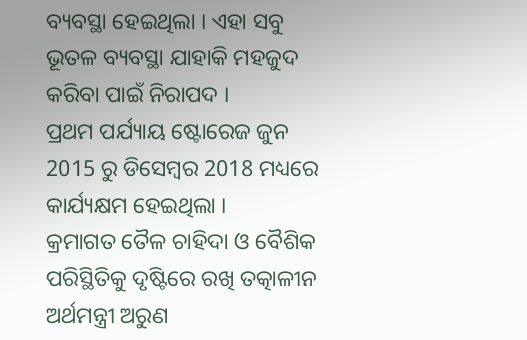ବ୍ୟବସ୍ଥା ହେଇଥିଲା । ଏହା ସବୁ ଭୂତଳ ବ୍ୟବସ୍ଥା ଯାହାକି ମହଜୁଦ କରିବା ପାଇଁ ନିରାପଦ ।
ପ୍ରଥମ ପର୍ଯ୍ୟାୟ ଷ୍ଟୋରେଜ ଜୁନ 2015 ରୁ ଡିସେମ୍ବର 2018 ମଧ୍ୟରେ କାର୍ଯ୍ୟକ୍ଷମ ହେଇଥିଲା ।
କ୍ରମାଗତ ତୈଳ ଚାହିଦା ଓ ବୈଶିକ ପରିସ୍ଥିତିକୁ ଦୃଷ୍ଟିରେ ରଖି ତତ୍କାଳୀନ ଅର୍ଥମନ୍ତ୍ରୀ ଅରୁଣ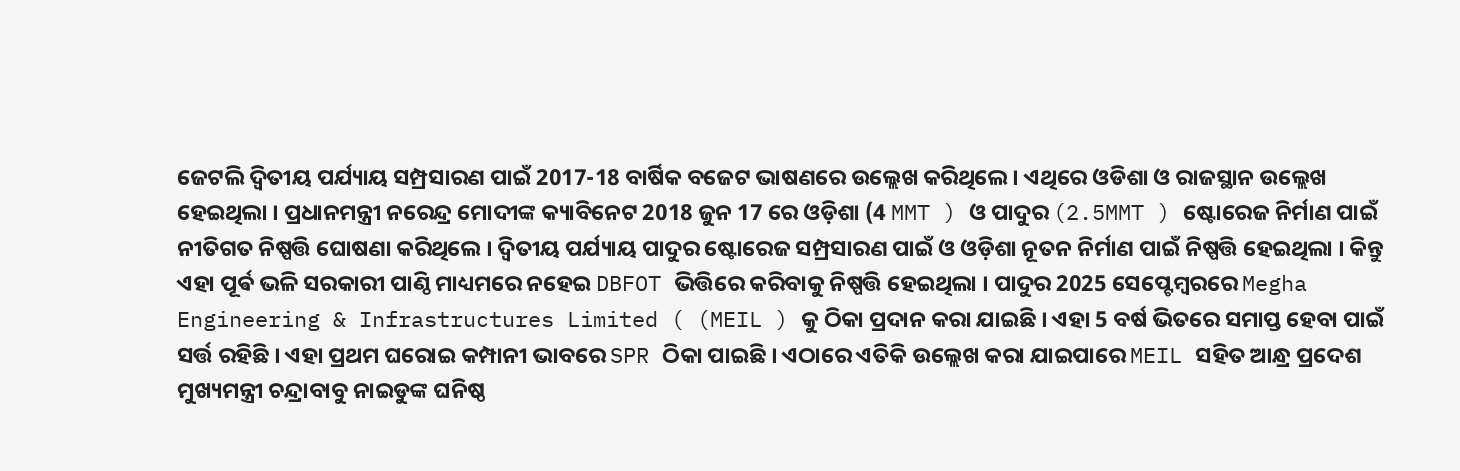ଜେଟଲି ଦ୍ଵିତୀୟ ପର୍ଯ୍ୟାୟ ସମ୍ପ୍ରସାରଣ ପାଇଁ 2017-18 ବାର୍ଷିକ ବଜେଟ ଭାଷଣରେ ଉଲ୍ଲେଖ କରିଥିଲେ । ଏଥିରେ ଓଡିଶା ଓ ରାଜସ୍ଥାନ ଉଲ୍ଲେଖ ହେଇଥିଲା । ପ୍ରଧାନମନ୍ତ୍ରୀ ନରେନ୍ଦ୍ର ମୋଦୀଙ୍କ କ୍ୟାବିନେଟ 2018 ଜୁନ 17 ରେ ଓଡ଼ିଶା (4 MMT ) ଓ ପାଦୁର (2.5MMT ) ଷ୍ଟୋରେଜ ନିର୍ମାଣ ପାଇଁ ନୀତିଗତ ନିଷ୍ପତ୍ତି ଘୋଷଣା କରିଥିଲେ । ଦ୍ୱିତୀୟ ପର୍ଯ୍ୟାୟ ପାଦୁର ଷ୍ଟୋରେଜ ସମ୍ପ୍ରସାରଣ ପାଇଁ ଓ ଓଡ଼ିଶା ନୂତନ ନିର୍ମାଣ ପାଇଁ ନିଷ୍ପତ୍ତି ହେଇଥିଲା । କିନ୍ତୁ ଏହା ପୂର୍ଵ ଭଳି ସରକାରୀ ପାଣ୍ଠି ମାଧ୍ୟମରେ ନହେଇ DBFOT ଭିତ୍ତିରେ କରିବାକୁ ନିଷ୍ପତ୍ତି ହେଇଥିଲା । ପାଦୁର 2025 ସେପ୍ଟେମ୍ବରରେ Megha Engineering & Infrastructures Limited ( (MEIL ) କୁ ଠିକା ପ୍ରଦାନ କରା ଯାଇଛି । ଏହା 5 ବର୍ଷ ଭିତରେ ସମାପ୍ତ ହେବା ପାଇଁ ସର୍ତ୍ତ ରହିଛି । ଏହା ପ୍ରଥମ ଘରୋଇ କମ୍ପାନୀ ଭାବରେ SPR ଠିକା ପାଇଛି । ଏଠାରେ ଏତିକି ଉଲ୍ଲେଖ କରା ଯାଇପାରେ MEIL ସହିତ ଆନ୍ଧ୍ର ପ୍ରଦେଶ ମୁଖ୍ୟମନ୍ତ୍ରୀ ଚନ୍ଦ୍ରାବାବୁ ନାଇଡୁଙ୍କ ଘନିଷ୍ଠ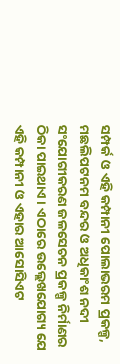ସମ୍ପର୍କ ଓ ଏହି କମ୍ପାନୀ ପୋଲାଭରମ ପ୍ରକଳ୍ପ, ମଛଲିପଟନମ ବନ୍ଦର ଓ ଅଧିକାଂଶ ନଦୀ ସଂଯୋଗୀକରଣ ଜଳସେଚନ ପ୍ରକଳ୍ପ ନିର୍ମାଣର ଠିକା ପାଇଥାଏ । ଏଠାରେ ଉଲ୍ଲେଖଯୋଗ୍ୟ ଯେ ଏହି କମ୍ପାନୀ ଓ ଏହାର ଆସୋସିଏଟ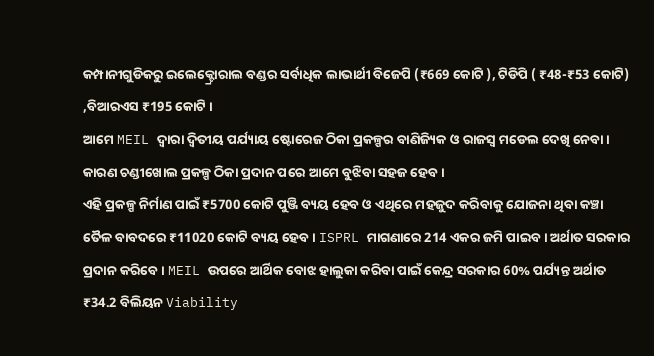କମ୍ପାନୀଗୁଡିକରୁ ଇଲେକ୍ଟ୍ରୋରାଲ ବଣ୍ଡର ସର୍ବାଧିକ ଲାଭାର୍ଥୀ ବିଜେପି (₹669 କୋଟି ), ଟିଡିପି ( ₹48-₹53 କୋଟି) ,ବିଆରଏସ ₹195 କୋଟି ।
ଆମେ MEIL ଦ୍ଵାରା ଦ୍ଵିତୀୟ ପର୍ଯ୍ୟାୟ ଷ୍ଟୋରେଜ ଠିକା ପ୍ରକଳ୍ପର ବାଣିଜ୍ୟିକ ଓ ରାଜସ୍ୱ ମଡେଲ ଦେଖି ନେବା । କାରଣ ଚଣ୍ଡୀଖୋଲ ପ୍ରକଳ୍ପ ଠିକା ପ୍ରଦାନ ପରେ ଆମେ ବୁଝିବା ସହଜ ହେବ ।
ଏହି ପ୍ରକଳ୍ପ ନିର୍ମାଣ ପାଇଁ ₹5700 କୋଟି ପୁଞ୍ଜି ବ୍ୟୟ ହେବ ଓ ଏଥିରେ ମହଜୁଦ କରିବାକୁ ଯୋଜନା ଥିବା କଞ୍ଚା ତୈଳ ବାବଦରେ ₹11020 କୋଟି ବ୍ୟୟ ହେବ । ISPRL ମାଗଣାରେ 214 ଏକର ଜମି ପାଇବ । ଅର୍ଥାତ ସରକାର ପ୍ରଦାନ କରିବେ । MEIL ଉପରେ ଆର୍ଥିକ ବୋଝ ହାଲୁକା କରିବା ପାଇଁ କେନ୍ଦ୍ର ସରକାର 60% ପର୍ଯ୍ୟନ୍ତ ଅର୍ଥାତ ₹34.2 ବିଲିୟନ Viability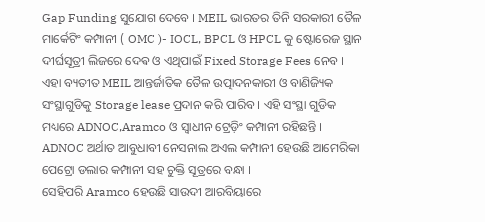Gap Funding ସୁଯୋଗ ଦେବେ । MEIL ଭାରତର ତିନି ସରକାରୀ ତୈଳ ମାର୍କେଟିଂ କମ୍ପାନୀ ( OMC )- IOCL, BPCL ଓ HPCL କୁ ଷ୍ଟୋରେଜ ସ୍ଥାନ ଦୀର୍ଘସୂତ୍ରୀ ଲିଜରେ ଦେଵ ଓ ଏଥିପାଇଁ Fixed Storage Fees ନେବ ।
ଏହା ବ୍ୟତୀତ MEIL ଆନ୍ତର୍ଜାତିକ ତୈଳ ଉତ୍ପାଦନକାରୀ ଓ ବାଣିଜ୍ୟିକ ସଂସ୍ଥାଗୁଡିକୁ Storage lease ପ୍ରଦାନ କରି ପାରିବ । ଏହି ସଂସ୍ଥା ଗୁଡିକ ମଧ୍ୟରେ ADNOC,Aramco ଓ ସ୍ୱାଧୀନ ଟ୍ରେଡ଼ିଂ କମ୍ପାନୀ ରହିଛନ୍ତି ।
ADNOC ଅର୍ଥାତ ଆବୁଧାବୀ ନେସନାଲ ଅଏଲ କମ୍ପାନୀ ହେଉଛି ଆମେରିକା ପେଟ୍ରୋ ଡଲାର କମ୍ପାନୀ ସହ ଚୁକ୍ତି ସୂତ୍ରରେ ବନ୍ଧା ।
ସେହିପରି Aramco ହେଉଛି ସାଉଦୀ ଆରବିୟାରେ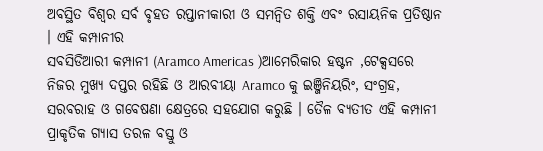ଅବସ୍ଥିତ ବିଶ୍ୱର ସର୍ବ ବୃହତ ରପ୍ତାନୀକାରୀ ଓ ସମନ୍ବିତ ଶକ୍ତି ଏବଂ ରସାୟନିକ ପ୍ରତିଷ୍ଠାନ । ଏହି କମ୍ପାନୀର
ସବସିଡିଆରୀ କମ୍ପାନୀ (Aramco Americas )ଆମେରିକାର ହଷ୍ଟନ ,ଟେକ୍ସସରେ ନିଜର ମୁଖ୍ୟ ଦପ୍ତର ରହିଛି ଓ ଆରବୀୟା Aramco କୁ ଇଞ୍ଜିନିୟରିଂ, ସଂଗ୍ରହ, ସରବରାହ ଓ ଗବେଷଣା କ୍ଷେତ୍ରରେ ସହଯୋଗ କରୁଛି । ତୈଳ ବ୍ୟତୀତ ଏହି କମ୍ପାନୀ ପ୍ରାକୃତିକ ଗ୍ୟାସ ତରଳ ବସ୍ତୁ ଓ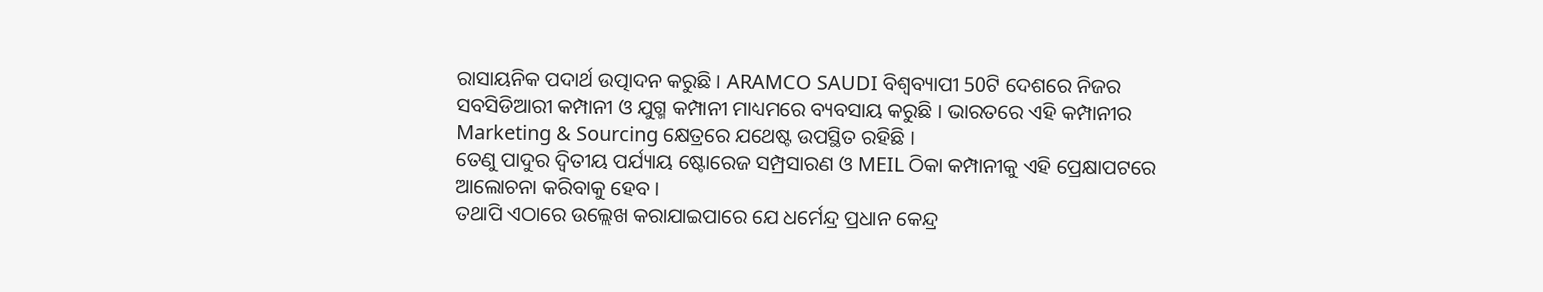ରାସାୟନିକ ପଦାର୍ଥ ଉତ୍ପାଦନ କରୁଛି । ARAMCO SAUDI ବିଶ୍ଵବ୍ୟାପୀ 50ଟି ଦେଶରେ ନିଜର
ସବସିଡିଆରୀ କମ୍ପାନୀ ଓ ଯୁଗ୍ମ କମ୍ପାନୀ ମାଧ୍ୟମରେ ବ୍ୟବସାୟ କରୁଛି । ଭାରତରେ ଏହି କମ୍ପାନୀର Marketing & Sourcing କ୍ଷେତ୍ରରେ ଯଥେଷ୍ଟ ଉପସ୍ଥିତ ରହିଛି ।
ତେଣୁ ପାଦୁର ଦ୍ଵିତୀୟ ପର୍ଯ୍ୟାୟ ଷ୍ଟୋରେଜ ସମ୍ପ୍ରସାରଣ ଓ MEIL ଠିକା କମ୍ପାନୀକୁ ଏହି ପ୍ରେକ୍ଷାପଟରେ ଆଲୋଚନା କରିବାକୁ ହେବ ।
ତଥାପି ଏଠାରେ ଉଲ୍ଲେଖ କରାଯାଇପାରେ ଯେ ଧର୍ମେନ୍ଦ୍ର ପ୍ରଧାନ କେନ୍ଦ୍ର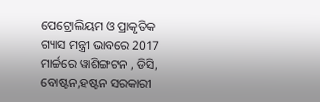ପେଟ୍ରୋଲିୟମ ଓ ପ୍ରାକୃତିକ ଗ୍ୟାସ ମନ୍ତ୍ରୀ ଭାବରେ 2017 ମାର୍ଚ୍ଚରେ ୱାଶିଙ୍ଗଟନ , ଡିସି, ବୋଷ୍ଟନ,ହଷ୍ଟନ ସରକାରୀ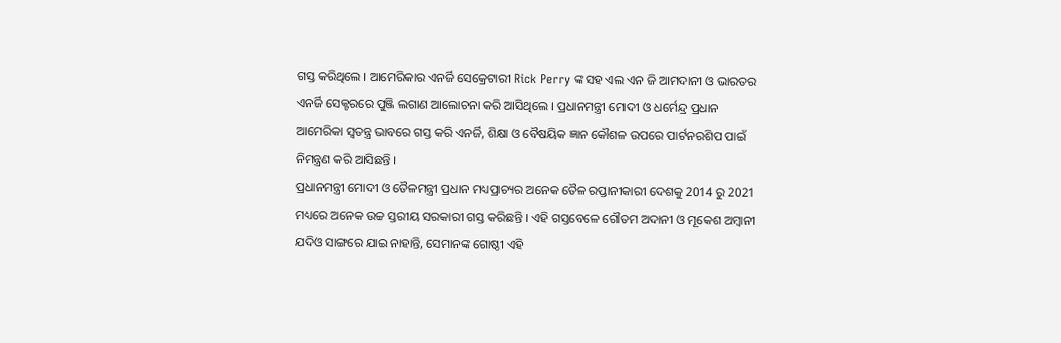ଗସ୍ତ କରିଥିଲେ । ଆମେରିକାର ଏନର୍ଜି ସେକ୍ରେଟାରୀ Rick Perry ଙ୍କ ସହ ଏଲ ଏନ ଜି ଆମଦାନୀ ଓ ଭାରତର ଏନର୍ଜି ସେକ୍ଟରରେ ପୁଞ୍ଜି ଲଗାଣ ଆଲୋଚନା କରି ଆସିଥିଲେ । ପ୍ରଧାନମନ୍ତ୍ରୀ ମୋଦୀ ଓ ଧର୍ମେନ୍ଦ୍ର ପ୍ରଧାନ ଆମେରିକା ସ୍ୱତନ୍ତ୍ର ଭାବରେ ଗସ୍ତ କରି ଏନର୍ଜି, ଶିକ୍ଷା ଓ ବୈଷୟିକ ଜ୍ଞାନ କୌଶଳ ଉପରେ ପାର୍ଟନରଶିପ ପାଇଁ ନିମନ୍ତ୍ରଣ କରି ଆସିଛନ୍ତି ।
ପ୍ରଧାନମନ୍ତ୍ରୀ ମୋଦୀ ଓ ତୈଳମନ୍ତ୍ରୀ ପ୍ରଧାନ ମଧ୍ୟପ୍ରାଚ୍ୟର ଅନେକ ତୈଳ ରପ୍ତାନୀକାରୀ ଦେଶକୁ 2014 ରୁ 2021 ମଧ୍ୟରେ ଅନେକ ଉଚ୍ଚ ସ୍ତରୀୟ ସରକାରୀ ଗସ୍ତ କରିଛନ୍ତି । ଏହି ଗସ୍ତବେଳେ ଗୌତମ ଅଦାନୀ ଓ ମୂକେଶ ଅମ୍ବାନୀ ଯଦିଓ ସାଙ୍ଗରେ ଯାଇ ନାହାନ୍ତି, ସେମାନଙ୍କ ଗୋଷ୍ଠୀ ଏହି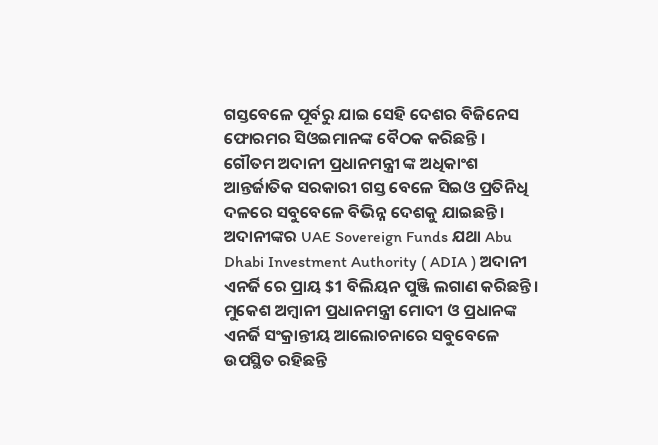ଗସ୍ତବେଳେ ପୂର୍ବରୁ ଯାଇ ସେହି ଦେଶର ବିଜିନେସ ଫୋରମର ସିଓଇମାନଙ୍କ ବୈଠକ କରିଛନ୍ତି ।
ଗୌତମ ଅଦାନୀ ପ୍ରଧାନମନ୍ତ୍ରୀ ଙ୍କ ଅଧିକାଂଶ ଆନ୍ତର୍ଜାତିକ ସରକାରୀ ଗସ୍ତ ବେଳେ ସିଇଓ ପ୍ରତିନିଧି ଦଳରେ ସବୁବେଳେ ବିଭିନ୍ନ ଦେଶକୁ ଯାଇଛନ୍ତି । ଅଦାନୀଙ୍କର UAE Sovereign Funds ଯଥା Abu Dhabi Investment Authority ( ADIA ) ଅଦାନୀ ଏନର୍ଜି ରେ ପ୍ରାୟ $1 ବିଲିୟନ ପୁଞ୍ଜି ଲଗାଣ କରିଛନ୍ତି ।
ମୁକେଶ ଅମ୍ବାନୀ ପ୍ରଧାନମନ୍ତ୍ରୀ ମୋଦୀ ଓ ପ୍ରଧାନଙ୍କ ଏନର୍ଜି ସଂକ୍ରାନ୍ତୀୟ ଆଲୋଚନାରେ ସବୁବେଳେ ଉପସ୍ଥିତ ରହିଛନ୍ତି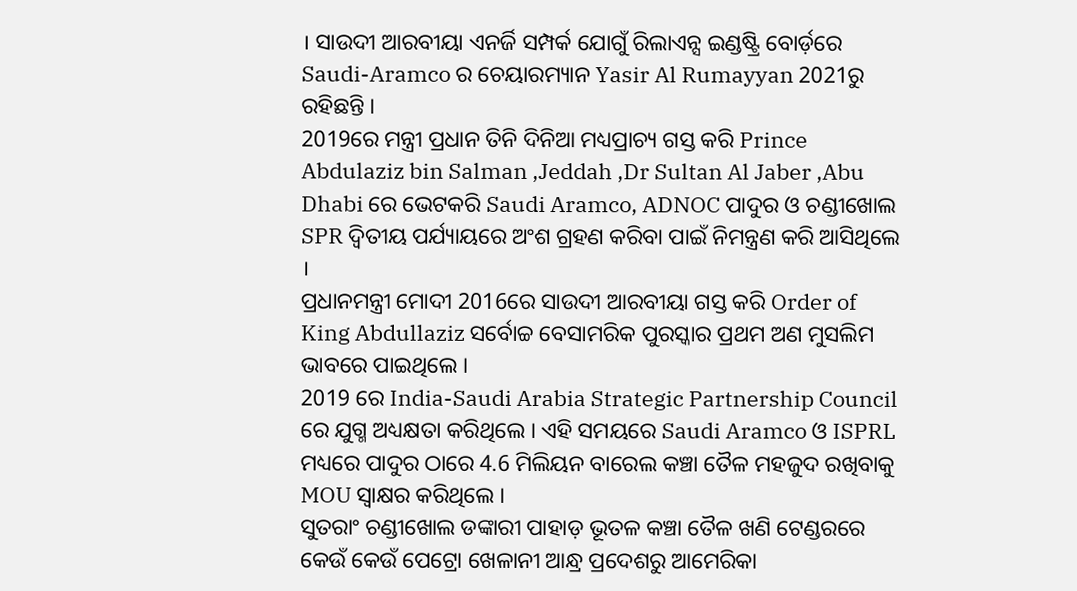। ସାଉଦୀ ଆରବୀୟା ଏନର୍ଜି ସମ୍ପର୍କ ଯୋଗୁଁ ରିଲାଏନ୍ସ ଇଣ୍ଡଷ୍ଟ୍ରି ବୋର୍ଡ଼ରେ Saudi-Aramco ର ଚେୟାରମ୍ୟାନ Yasir Al Rumayyan 2021ରୁ ରହିଛନ୍ତି ।
2019ରେ ମନ୍ତ୍ରୀ ପ୍ରଧାନ ତିନି ଦିନିଆ ମଧ୍ୟପ୍ରାଚ୍ୟ ଗସ୍ତ କରି Prince Abdulaziz bin Salman ,Jeddah ,Dr Sultan Al Jaber ,Abu Dhabi ରେ ଭେଟକରି Saudi Aramco, ADNOC ପାଦୁର ଓ ଚଣ୍ଡୀଖୋଲ SPR ଦ୍ଵିତୀୟ ପର୍ଯ୍ୟାୟରେ ଅଂଶ ଗ୍ରହଣ କରିବା ପାଇଁ ନିମନ୍ତ୍ରଣ କରି ଆସିଥିଲେ ।
ପ୍ରଧାନମନ୍ତ୍ରୀ ମୋଦୀ 2016ରେ ସାଉଦୀ ଆରବୀୟା ଗସ୍ତ କରି Order of King Abdullaziz ସର୍ବୋଚ୍ଚ ବେସାମରିକ ପୁରସ୍କାର ପ୍ରଥମ ଅଣ ମୁସଲିମ ଭାବରେ ପାଇଥିଲେ ।
2019 ରେ India-Saudi Arabia Strategic Partnership Council ରେ ଯୁଗ୍ମ ଅଧ୍ୟକ୍ଷତା କରିଥିଲେ । ଏହି ସମୟରେ Saudi Aramco ଓ ISPRL ମଧ୍ୟରେ ପାଦୁର ଠାରେ 4.6 ମିଲିୟନ ବାରେଲ କଞ୍ଚା ତୈଳ ମହଜୁଦ ରଖିବାକୁ MOU ସ୍ବାକ୍ଷର କରିଥିଲେ ।
ସୁତରାଂ ଚଣ୍ଡୀଖୋଲ ଡଙ୍କାରୀ ପାହାଡ଼ ଭୂତଳ କଞ୍ଚା ତୈଳ ଖଣି ଟେଣ୍ଡରରେ କେଉଁ କେଉଁ ପେଟ୍ରୋ ଖେଳାନୀ ଆନ୍ଧ୍ର ପ୍ରଦେଶରୁ ଆମେରିକା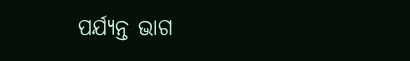ପର୍ଯ୍ୟନ୍ତ ଭାଗ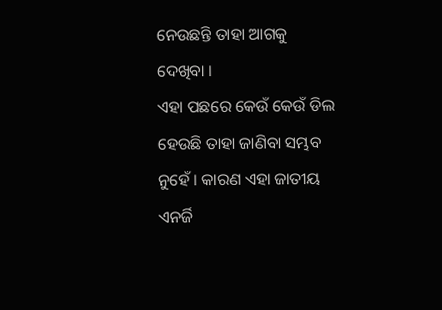ନେଉଛନ୍ତି ତାହା ଆଗକୁ ଦେଖିବା ।
ଏହା ପଛରେ କେଉଁ କେଉଁ ଡିଲ ହେଉଛି ତାହା ଜାଣିବା ସମ୍ଭବ ନୁହେଁ । କାରଣ ଏହା ଜାତୀୟ ଏନର୍ଜି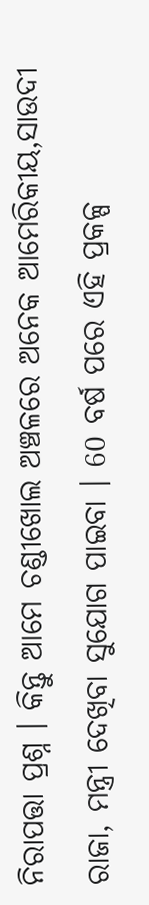ନିରାପତ୍ତା ପ୍ରଶ୍ନ । କିନ୍ତୁ ଆମେ ଚଣ୍ଡୀଖୋଲ ଅଞ୍ଚଳରେ ଅନେକ ଆମେରିକୀୟ,ସାଉଦୀ ରାଜା, ମନ୍ତ୍ରୀ ଦେଖିବା ସୁଯୋଗ ପାଇବା । 60 ବର୍ଷ ପରେ ଏହି ପ୍ରକଳ୍ପ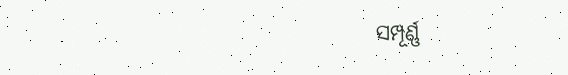ସମ୍ପୂର୍ଣ୍ଣ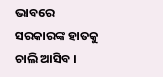ଭାବରେ ସରକାରଙ୍କ ହାତକୁ ଚାଲି ଆସିବ ।